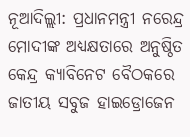ନୂଆଦିଲ୍ଲୀ: ପ୍ରଧାନମନ୍ତ୍ରୀ ନରେନ୍ଦ୍ର ମୋଦୀଙ୍କ ଅଧ୍ୟକ୍ଷତାରେ ଅନୁଷ୍ଠିତ କେନ୍ଦ୍ର କ୍ୟାବିନେଟ ବୈଠକରେ ଜାତୀୟ ସବୁଜ ହାଇଡ୍ରୋଜେନ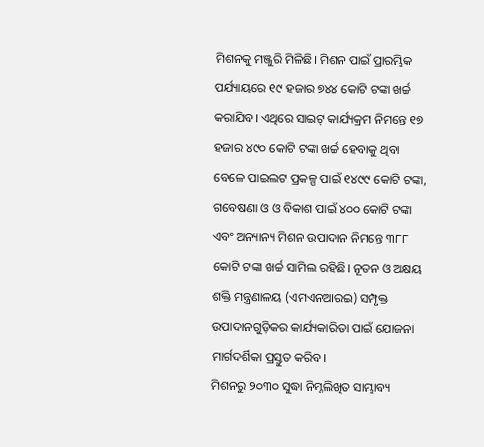ମିଶନକୁ ମଞ୍ଜୁରି ମିଳିଛି। ମିଶନ ପାଇଁ ପ୍ରାରମ୍ଭିକ ପର୍ଯ୍ୟାୟରେ ୧୯ ହଜାର ୭୪୪ କୋଟି ଟଙ୍କା ଖର୍ଚ୍ଚ କରାଯିବ। ଏଥିରେ ସାଇଟ୍ କାର୍ଯ୍ୟକ୍ରମ ନିମନ୍ତେ ୧୭ ହଜାର ୪୯୦ କୋଟି ଟଙ୍କା ଖର୍ଚ୍ଚ ହେବାକୁ ଥିବା ବେଳେ ପାଇଲଟ ପ୍ରକଳ୍ପ ପାଇଁ ୧୪୯୯ କୋଟି ଟଙ୍କା, ଗବେଷଣା ଓ ଓ ବିକାଶ ପାଇଁ ୪୦୦ କୋଟି ଟଙ୍କା ଏବଂ ଅନ୍ୟାନ୍ୟ ମିଶନ ଉପାଦାନ ନିମନ୍ତେ ୩୮୮ କୋଟି ଟଙ୍କା ଖର୍ଚ୍ଚ ସାମିଲ ରହିଛି। ନୂତନ ଓ ଅକ୍ଷୟ ଶକ୍ତି ମନ୍ତ୍ରଣାଳୟ (ଏମଏନଆରଇ) ସମ୍ପୃକ୍ତ ଉପାଦାନଗୁଡ଼ିକର କାର୍ଯ୍ୟକାରିତା ପାଇଁ ଯୋଜନା ମାର୍ଗଦର୍ଶିକା ପ୍ରସ୍ତୁତ କରିବ।
ମିଶନରୁ ୨୦୩୦ ସୁଦ୍ଧା ନିମ୍ନଲିଖିତ ସାମ୍ଭାବ୍ୟ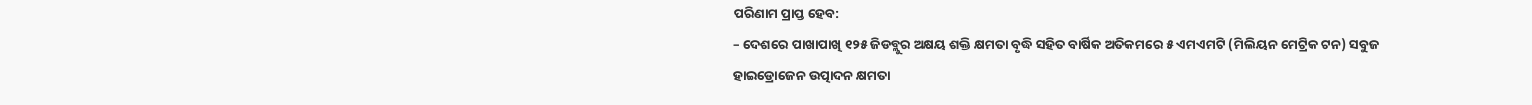ପରିଣାମ ପ୍ରାପ୍ତ ହେବ:
– ଦେଶରେ ପାଖାପାଖି ୧୨୫ ଜିଡବ୍ଲୁର ଅକ୍ଷୟ ଶକ୍ତି କ୍ଷମତା ବୃଦ୍ଧି ସହିତ ବାର୍ଷିକ ଅତିକମରେ ୫ ଏମଏମଟି (ମିଲିୟନ ମେଟ୍ରିକ ଟନ) ସବୁଜ ହାଇଡ୍ରୋଜେନ ଉତ୍ପାଦନ କ୍ଷମତା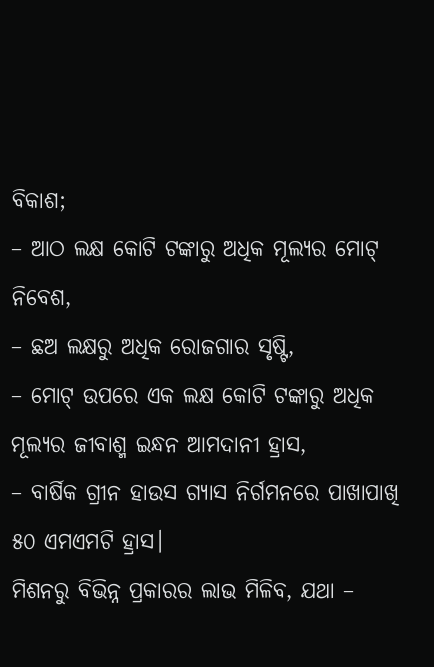ବିକାଶ;
– ଆଠ ଲକ୍ଷ କୋଟି ଟଙ୍କାରୁ ଅଧିକ ମୂଲ୍ୟର ମୋଟ୍ ନିବେଶ,
– ଛଅ ଲକ୍ଷରୁ ଅଧିକ ରୋଜଗାର ସୃଷ୍ଟି,
– ମୋଟ୍ ଉପରେ ଏକ ଲକ୍ଷ କୋଟି ଟଙ୍କାରୁ ଅଧିକ ମୂଲ୍ୟର ଜୀବାଶ୍ମ ଇନ୍ଧନ ଆମଦାନୀ ହ୍ରାସ,
– ବାର୍ଷିକ ଗ୍ରୀନ ହାଉସ ଗ୍ୟାସ ନିର୍ଗମନରେ ପାଖାପାଖି ୫୦ ଏମଏମଟି ହ୍ରାସ।
ମିଶନରୁ ବିଭିନ୍ନ ପ୍ରକାରର ଲାଭ ମିଳିବ, ଯଥା –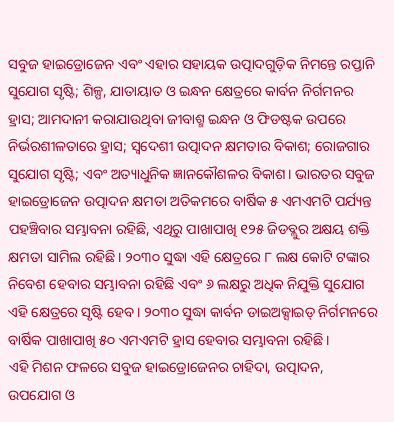ସବୁଜ ହାଇଡ୍ରୋଜେନ ଏବଂ ଏହାର ସହାୟକ ଉତ୍ପାଦଗୁଡ଼ିକ ନିମନ୍ତେ ରପ୍ତାନି ସୁଯୋଗ ସୃଷ୍ଟି; ଶିଳ୍ପ, ଯାତାୟାତ ଓ ଇନ୍ଧନ କ୍ଷେତ୍ରରେ କାର୍ବନ ନିର୍ଗମନର ହ୍ରାସ; ଆମଦାନୀ କରାଯାଉଥିବା ଜୀବାଶ୍ମ ଇନ୍ଧନ ଓ ଫିଡଷ୍ଟକ ଉପରେ ନିର୍ଭରଶୀଳତାରେ ହ୍ରାସ; ସ୍ବଦେଶୀ ଉତ୍ପାଦନ କ୍ଷମତାର ବିକାଶ; ରୋଜଗାର ସୁଯୋଗ ସୃଷ୍ଟି; ଏବଂ ଅତ୍ୟାଧୁନିକ ଜ୍ଞାନକୌଶଳର ବିକାଶ। ଭାରତର ସବୁଜ ହାଇଡ୍ରୋଜେନ ଉତ୍ପାଦନ କ୍ଷମତା ଅତିକମରେ ବାର୍ଷିକ ୫ ଏମଏମଟି ପର୍ଯ୍ୟନ୍ତ ପହଞ୍ଚିବାର ସମ୍ଭାବନା ରହିଛି, ଏଥିରୁ ପାଖାପାଖି ୧୨୫ ଜିଡବ୍ଲୁର ଅକ୍ଷୟ ଶକ୍ତି କ୍ଷମତା ସାମିଲ ରହିଛି। ୨୦୩୦ ସୁଦ୍ଧା ଏହି କ୍ଷେତ୍ରରେ ୮ ଲକ୍ଷ କୋଟି ଟଙ୍କାର ନିବେଶ ହେବାର ସମ୍ଭାବନା ରହିଛି ଏବଂ ୬ ଲକ୍ଷରୁ ଅଧିକ ନିଯୁକ୍ତି ସୁଯୋଗ ଏହି କ୍ଷେତ୍ରରେ ସୃଷ୍ଟି ହେବ। ୨୦୩୦ ସୁଦ୍ଧା କାର୍ବନ ଡାଇଅକ୍ସାଇଡ୍ ନିର୍ଗମନରେ ବାର୍ଷିକ ପାଖାପାଖି ୫୦ ଏମଏମଟି ହ୍ରାସ ହେବାର ସମ୍ଭାବନା ରହିଛି।
ଏହି ମିଶନ ଫଳରେ ସବୁଜ ହାଇଡ୍ରୋଜେନର ଚାହିଦା, ଉତ୍ପାଦନ, ଉପଯୋଗ ଓ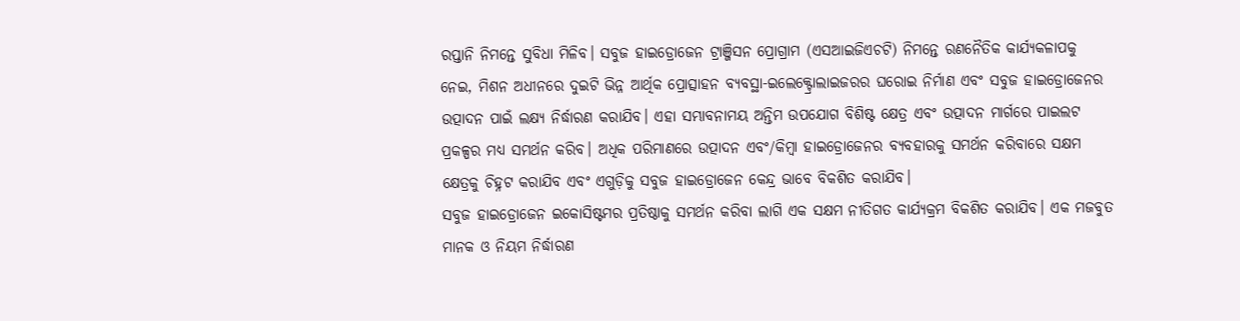ରପ୍ତାନି ନିମନ୍ତେ ସୁବିଧା ମିଳିବ। ସବୁଜ ହାଇଡ୍ରୋଜେନ ଟ୍ରାଞ୍ଜିସନ ପ୍ରୋଗ୍ରାମ (ଏସଆଇଜିଏଚଟି) ନିମନ୍ତେ ରଣନୈତିକ କାର୍ଯ୍ୟକଳାପକୁ ନେଇ, ମିଶନ ଅଧୀନରେ ଦୁଇଟି ଭିନ୍ନ ଆର୍ଥିକ ପ୍ରୋତ୍ସାହନ ବ୍ୟବସ୍ଥା-ଇଲେକ୍ଟ୍ରୋଲାଇଜରର ଘରୋଇ ନିର୍ମାଣ ଏବଂ ସବୁଜ ହାଇଡ୍ରୋଜେନର ଉତ୍ପାଦନ ପାଇଁ ଲକ୍ଷ୍ୟ ନିର୍ଦ୍ଧାରଣ କରାଯିବ। ଏହା ସମ୍ଭାବନାମୟ ଅନ୍ତିମ ଉପଯୋଗ ବିଶିଷ୍ଟ କ୍ଷେତ୍ର ଏବଂ ଉତ୍ପାଦନ ମାର୍ଗରେ ପାଇଲଟ ପ୍ରକଳ୍ପର ମଧ୍ୟ ସମର୍ଥନ କରିବ। ଅଧିକ ପରିମାଣରେ ଉତ୍ପାଦନ ଏବଂ/କିମ୍ବା ହାଇଡ୍ରୋଜେନର ବ୍ୟବହାରକୁ ସମର୍ଥନ କରିବାରେ ସକ୍ଷମ କ୍ଷେତ୍ରକୁ ଚିହ୍ନଟ କରାଯିବ ଏବଂ ଏଗୁଡ଼ିକୁ ସବୁଜ ହାଇଡ୍ରୋଜେନ କେନ୍ଦ୍ର ଭାବେ ବିକଶିତ କରାଯିବ।
ସବୁଜ ହାଇଡ୍ରୋଜେନ ଇକୋସିଷ୍ଟମର ପ୍ରତିଷ୍ଠାକୁ ସମର୍ଥନ କରିବା ଲାଗି ଏକ ସକ୍ଷମ ନୀତିଗତ କାର୍ଯ୍ୟକ୍ରମ ବିକଶିତ କରାଯିବ। ଏକ ମଜବୁତ ମାନକ ଓ ନିୟମ ନିର୍ଦ୍ଧାରଣ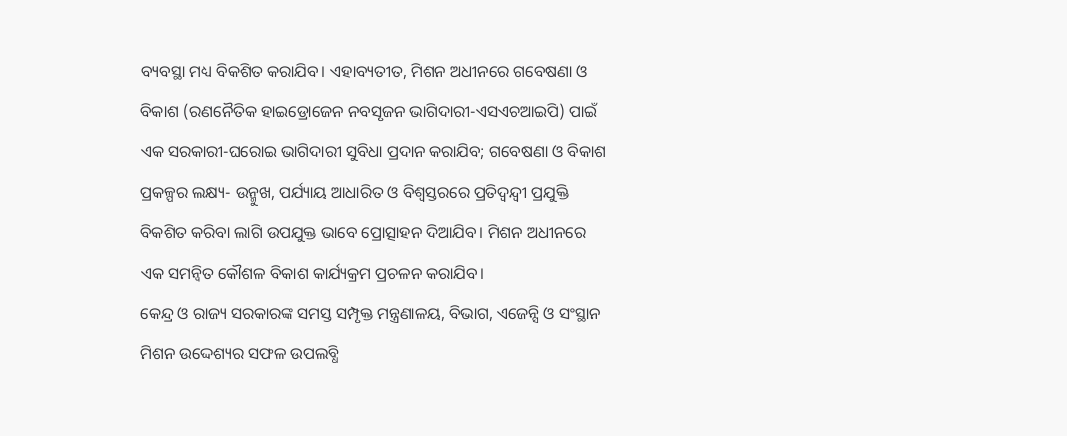ବ୍ୟବସ୍ଥା ମଧ୍ୟ ବିକଶିତ କରାଯିବ। ଏହାବ୍ୟତୀତ, ମିଶନ ଅଧୀନରେ ଗବେଷଣା ଓ ବିକାଶ (ରଣନୈତିକ ହାଇଡ୍ରୋଜେନ ନବସୃଜନ ଭାଗିଦାରୀ-ଏସଏଚଆଇପି) ପାଇଁ ଏକ ସରକାରୀ-ଘରୋଇ ଭାଗିଦାରୀ ସୁବିଧା ପ୍ରଦାନ କରାଯିବ; ଗବେଷଣା ଓ ବିକାଶ ପ୍ରକଳ୍ପର ଲକ୍ଷ୍ୟ- ଉନ୍ମୁଖ, ପର୍ଯ୍ୟାୟ ଆଧାରିତ ଓ ବିଶ୍ବସ୍ତରରେ ପ୍ରତିଦ୍ବନ୍ଦ୍ବୀ ପ୍ରଯୁକ୍ତି ବିକଶିତ କରିବା ଲାଗି ଉପଯୁକ୍ତ ଭାବେ ପ୍ରୋତ୍ସାହନ ଦିଆଯିବ। ମିଶନ ଅଧୀନରେ ଏକ ସମନ୍ବିତ କୌଶଳ ବିକାଶ କାର୍ଯ୍ୟକ୍ରମ ପ୍ରଚଳନ କରାଯିବ।
କେନ୍ଦ୍ର ଓ ରାଜ୍ୟ ସରକାରଙ୍କ ସମସ୍ତ ସମ୍ପୃକ୍ତ ମନ୍ତ୍ରଣାଳୟ, ବିଭାଗ, ଏଜେନ୍ସି ଓ ସଂସ୍ଥାନ ମିଶନ ଉଦ୍ଦେଶ୍ୟର ସଫଳ ଉପଲବ୍ଧି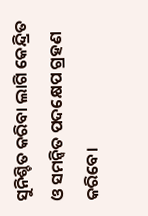ସୁନିଶ୍ଚିତ କରିବା ଲାଗି କେନ୍ଦ୍ରିତ ଓ ସମନ୍ବିତ ପଦକ୍ଷେପ ଗ୍ରହଣ କରିବେ।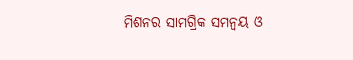ମିଶନର ସାମଗ୍ରିକ ସମନ୍ବୟ ଓ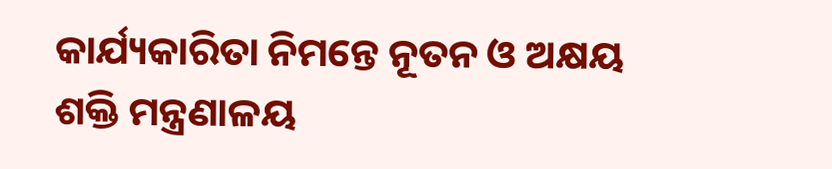କାର୍ଯ୍ୟକାରିତା ନିମନ୍ତେ ନୂତନ ଓ ଅକ୍ଷୟ ଶକ୍ତି ମନ୍ତ୍ରଣାଳୟ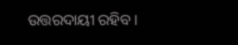ଉତ୍ତରଦାୟୀ ରହିବ।